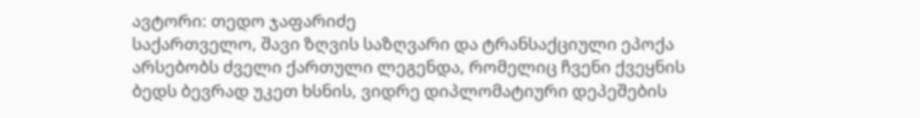ავტორი: თედო ჯაფარიძე
საქართველო, შავი ზღვის საზღვარი და ტრანსაქციული ეპოქა
არსებობს ძველი ქართული ლეგენდა, რომელიც ჩვენი ქვეყნის ბედს ბევრად უკეთ ხსნის, ვიდრე დიპლომატიური დეპეშების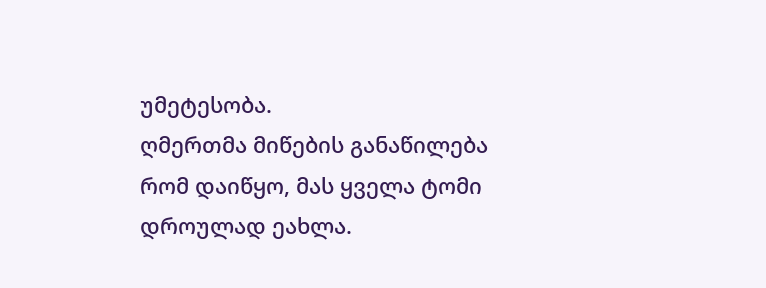უმეტესობა.
ღმერთმა მიწების განაწილება რომ დაიწყო, მას ყველა ტომი დროულად ეახლა.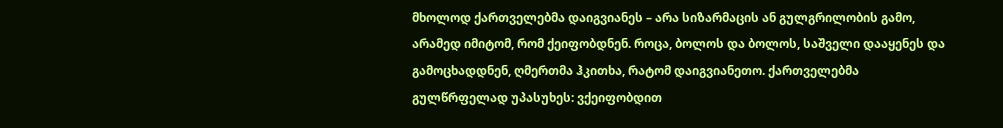მხოლოდ ქართველებმა დაიგვიანეს – არა სიზარმაცის ან გულგრილობის გამო, არამედ იმიტომ, რომ ქეიფობდნენ. როცა, ბოლოს და ბოლოს, საშველი დააყენეს და გამოცხადდნენ, ღმერთმა ჰკითხა, რატომ დაიგვიანეთო. ქართველებმა გულწრფელად უპასუხეს: ვქეიფობდით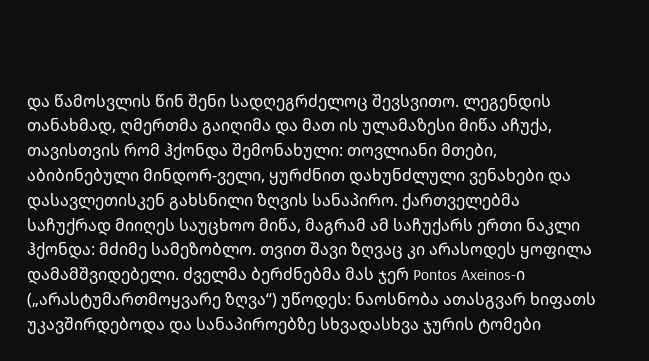და წამოსვლის წინ შენი სადღეგრძელოც შევსვითო. ლეგენდის თანახმად, ღმერთმა გაიღიმა და მათ ის ულამაზესი მიწა აჩუქა, თავისთვის რომ ჰქონდა შემონახული: თოვლიანი მთები, აბიბინებული მინდორ-ველი, ყურძნით დახუნძლული ვენახები და დასავლეთისკენ გახსნილი ზღვის სანაპირო. ქართველებმა საჩუქრად მიიღეს საუცხოო მიწა, მაგრამ ამ საჩუქარს ერთი ნაკლი ჰქონდა: მძიმე სამეზობლო. თვით შავი ზღვაც კი არასოდეს ყოფილა დამამშვიდებელი. ძველმა ბერძნებმა მას ჯერ Pontos Axeinos-ი („არასტუმართმოყვარე ზღვა“) უწოდეს: ნაოსნობა ათასგვარ ხიფათს უკავშირდებოდა და სანაპიროებზე სხვადასხვა ჯურის ტომები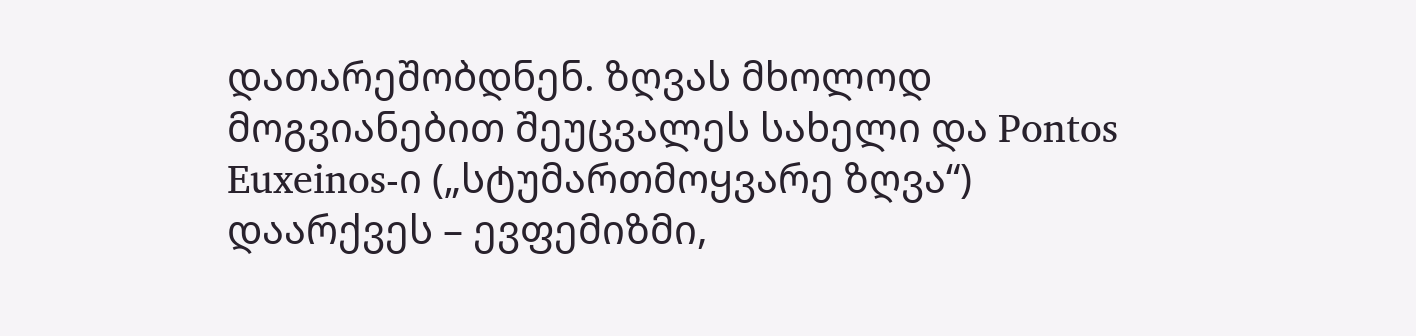დათარეშობდნენ. ზღვას მხოლოდ მოგვიანებით შეუცვალეს სახელი და Pontos Euxeinos-ი („სტუმართმოყვარე ზღვა“) დაარქვეს – ევფემიზმი,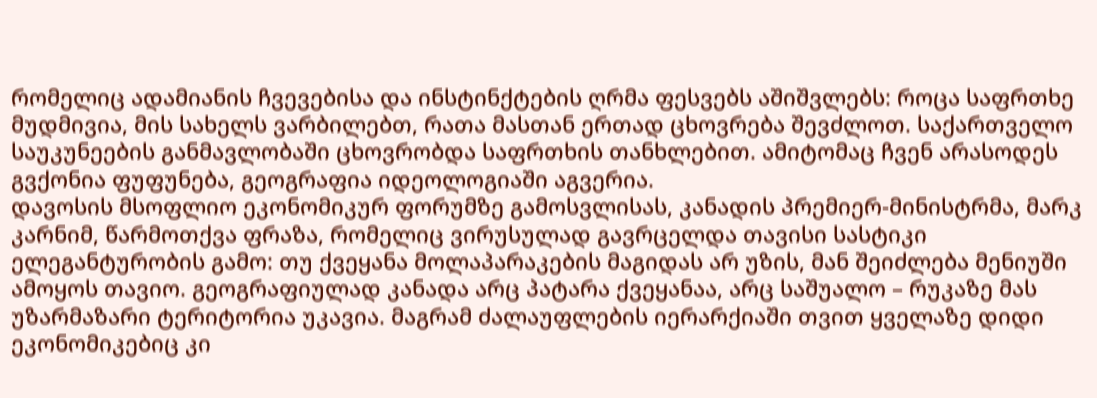რომელიც ადამიანის ჩვევებისა და ინსტინქტების ღრმა ფესვებს აშიშვლებს: როცა საფრთხე მუდმივია, მის სახელს ვარბილებთ, რათა მასთან ერთად ცხოვრება შევძლოთ. საქართველო საუკუნეების განმავლობაში ცხოვრობდა საფრთხის თანხლებით. ამიტომაც ჩვენ არასოდეს გვქონია ფუფუნება, გეოგრაფია იდეოლოგიაში აგვერია.
დავოსის მსოფლიო ეკონომიკურ ფორუმზე გამოსვლისას, კანადის პრემიერ-მინისტრმა, მარკ კარნიმ, წარმოთქვა ფრაზა, რომელიც ვირუსულად გავრცელდა თავისი სასტიკი ელეგანტურობის გამო: თუ ქვეყანა მოლაპარაკების მაგიდას არ უზის, მან შეიძლება მენიუში ამოყოს თავიო. გეოგრაფიულად კანადა არც პატარა ქვეყანაა, არც საშუალო – რუკაზე მას უზარმაზარი ტერიტორია უკავია. მაგრამ ძალაუფლების იერარქიაში თვით ყველაზე დიდი ეკონომიკებიც კი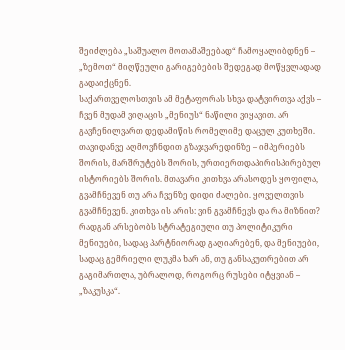შეიძლება „საშუალო მოთამაშეებად“ ჩამოყალიბდნენ – „ზემოთ“ მიღწეული გარიგებების შედეგად მოწყვლადად გადაიქცნენ.
საქართველოსთვის ამ მეტაფორას სხვა დატვირთვა აქვს – ჩვენ მუდამ ვიღაცის „მენიუს“ ნაწილი ვიყავით. არ გავჩენილვართ დედამიწის რომელიმე დაცულ კუთხეში. თავიდანვე აღმოვჩნდით გზაჯვარედინზე – იმპერიებს შორის, მარშრუტებს შორის, ურთიერთდაპირისპირებულ ისტორიებს შორის. მთავარი კითხვა არასოდეს ყოფილა, გვამჩნევენ თუ არა ჩვენზე დიდი ძალები. ყოველთვის გვამჩნევენ. კითხვა ის არის: ვინ გვამჩნევს და რა მიზნით? რადგან არსებობს სტრატეგიული თუ პოლიტიკური მენიუები, სადაც პარტნიორად გაღიარებენ, და მენიუები, სადაც გემრიელი ლუკმა ხარ ან, თუ განსაკუთრებით არ გაგიმართლა, უბრალოდ, როგორც რუსები იტყვიან – „ზაკუსკა“.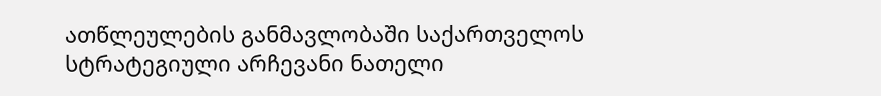ათწლეულების განმავლობაში საქართველოს სტრატეგიული არჩევანი ნათელი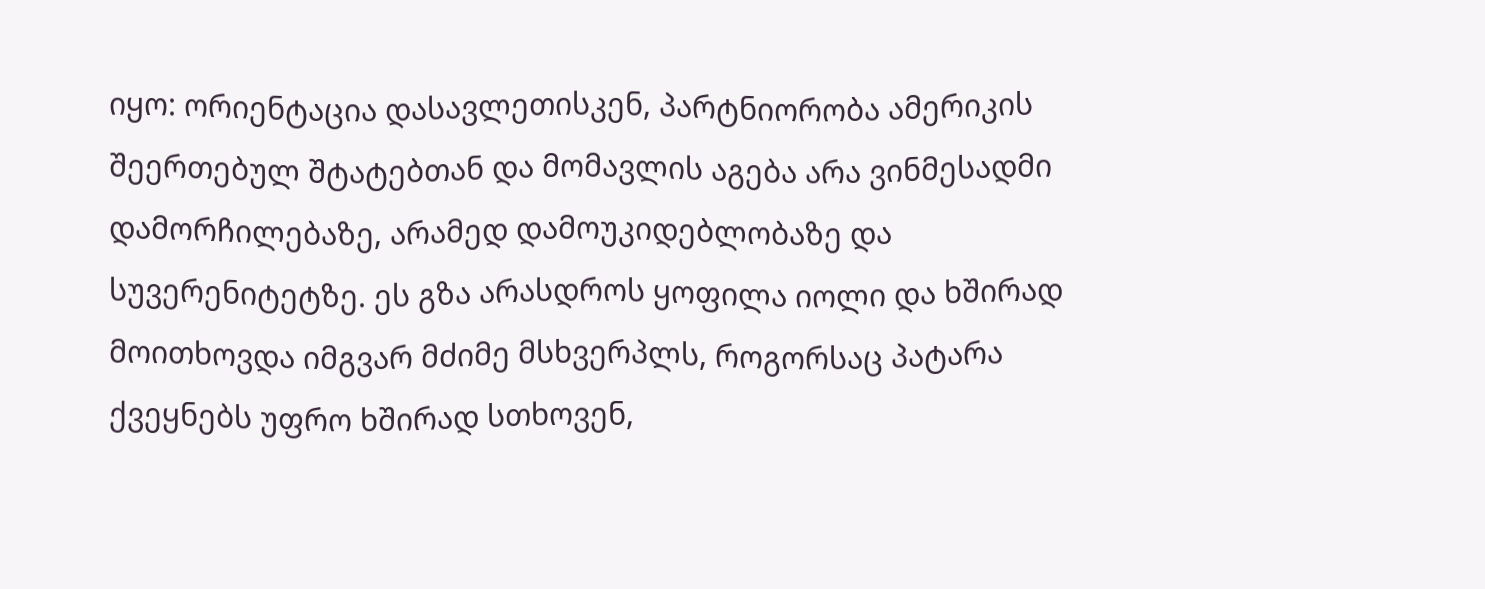იყო: ორიენტაცია დასავლეთისკენ, პარტნიორობა ამერიკის შეერთებულ შტატებთან და მომავლის აგება არა ვინმესადმი დამორჩილებაზე, არამედ დამოუკიდებლობაზე და სუვერენიტეტზე. ეს გზა არასდროს ყოფილა იოლი და ხშირად მოითხოვდა იმგვარ მძიმე მსხვერპლს, როგორსაც პატარა ქვეყნებს უფრო ხშირად სთხოვენ,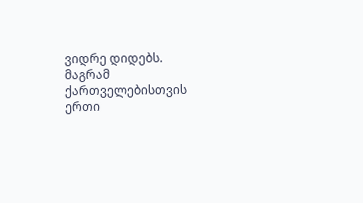ვიდრე დიდებს.
მაგრამ ქართველებისთვის ერთი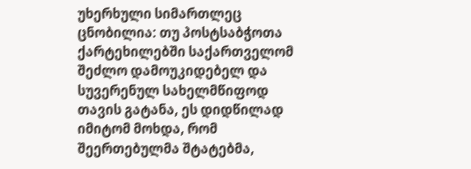უხერხული სიმართლეც ცნობილია: თუ პოსტსაბჭოთა ქარტეხილებში საქართველომ შეძლო დამოუკიდებელ და სუვერენულ სახელმწიფოდ თავის გატანა, ეს დიდწილად იმიტომ მოხდა, რომ შეერთებულმა შტატებმა,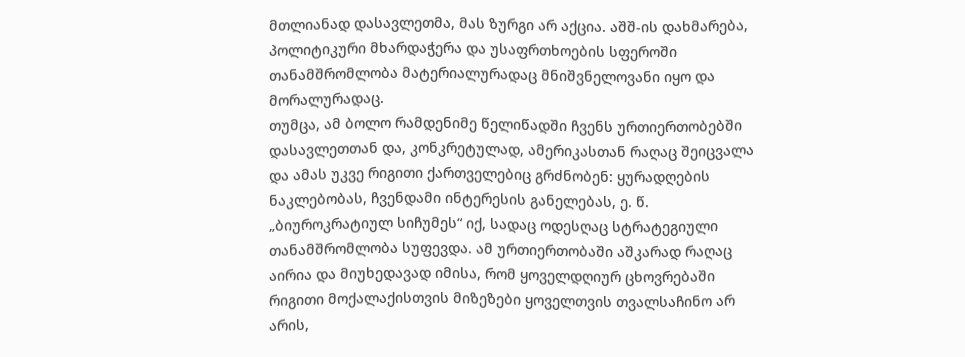მთლიანად დასავლეთმა, მას ზურგი არ აქცია. აშშ-ის დახმარება, პოლიტიკური მხარდაჭერა და უსაფრთხოების სფეროში თანამშრომლობა მატერიალურადაც მნიშვნელოვანი იყო და მორალურადაც.
თუმცა, ამ ბოლო რამდენიმე წელიწადში ჩვენს ურთიერთობებში დასავლეთთან და, კონკრეტულად, ამერიკასთან რაღაც შეიცვალა და ამას უკვე რიგითი ქართველებიც გრძნობენ: ყურადღების ნაკლებობას, ჩვენდამი ინტერესის განელებას, ე. წ. „ბიუროკრატიულ სიჩუმეს“ იქ, სადაც ოდესღაც სტრატეგიული თანამშრომლობა სუფევდა. ამ ურთიერთობაში აშკარად რაღაც აირია და მიუხედავად იმისა, რომ ყოველდღიურ ცხოვრებაში რიგითი მოქალაქისთვის მიზეზები ყოველთვის თვალსაჩინო არ არის,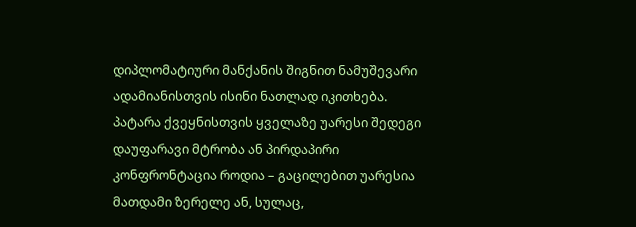დიპლომატიური მანქანის შიგნით ნამუშევარი ადამიანისთვის ისინი ნათლად იკითხება.
პატარა ქვეყნისთვის ყველაზე უარესი შედეგი დაუფარავი მტრობა ან პირდაპირი კონფრონტაცია როდია – გაცილებით უარესია მათდამი ზერელე ან, სულაც,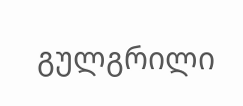გულგრილი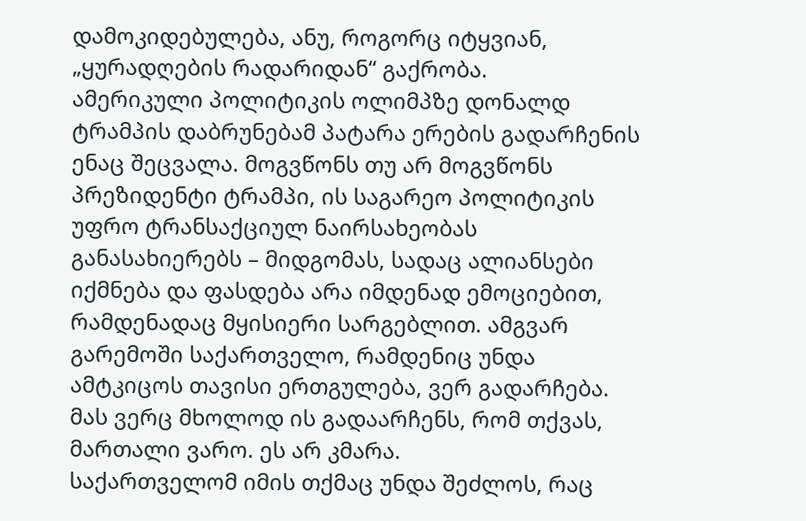დამოკიდებულება, ანუ, როგორც იტყვიან, „ყურადღების რადარიდან“ გაქრობა.
ამერიკული პოლიტიკის ოლიმპზე დონალდ ტრამპის დაბრუნებამ პატარა ერების გადარჩენის ენაც შეცვალა. მოგვწონს თუ არ მოგვწონს პრეზიდენტი ტრამპი, ის საგარეო პოლიტიკის უფრო ტრანსაქციულ ნაირსახეობას განასახიერებს – მიდგომას, სადაც ალიანსები იქმნება და ფასდება არა იმდენად ემოციებით, რამდენადაც მყისიერი სარგებლით. ამგვარ გარემოში საქართველო, რამდენიც უნდა ამტკიცოს თავისი ერთგულება, ვერ გადარჩება. მას ვერც მხოლოდ ის გადაარჩენს, რომ თქვას, მართალი ვარო. ეს არ კმარა.
საქართველომ იმის თქმაც უნდა შეძლოს, რაც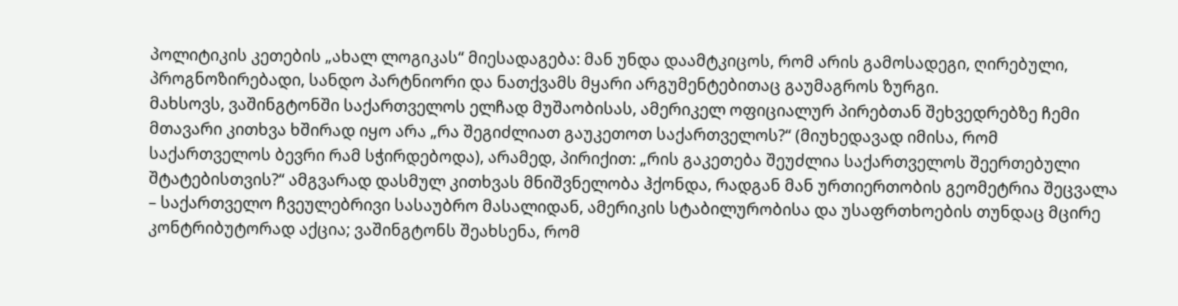პოლიტიკის კეთების „ახალ ლოგიკას“ მიესადაგება: მან უნდა დაამტკიცოს, რომ არის გამოსადეგი, ღირებული, პროგნოზირებადი, სანდო პარტნიორი და ნათქვამს მყარი არგუმენტებითაც გაუმაგროს ზურგი.
მახსოვს, ვაშინგტონში საქართველოს ელჩად მუშაობისას, ამერიკელ ოფიციალურ პირებთან შეხვედრებზე ჩემი მთავარი კითხვა ხშირად იყო არა „რა შეგიძლიათ გაუკეთოთ საქართველოს?“ (მიუხედავად იმისა, რომ საქართველოს ბევრი რამ სჭირდებოდა), არამედ, პირიქით: „რის გაკეთება შეუძლია საქართველოს შეერთებული შტატებისთვის?“ ამგვარად დასმულ კითხვას მნიშვნელობა ჰქონდა, რადგან მან ურთიერთობის გეომეტრია შეცვალა – საქართველო ჩვეულებრივი სასაუბრო მასალიდან, ამერიკის სტაბილურობისა და უსაფრთხოების თუნდაც მცირე კონტრიბუტორად აქცია; ვაშინგტონს შეახსენა, რომ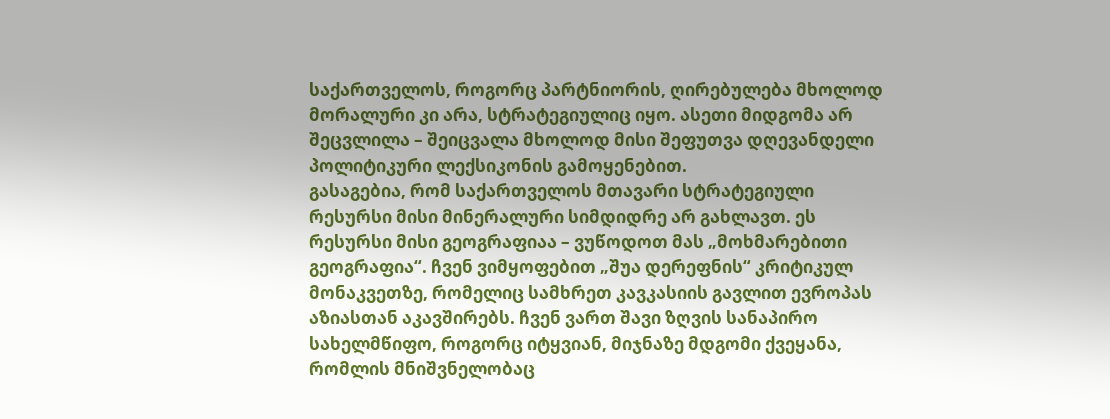საქართველოს, როგორც პარტნიორის, ღირებულება მხოლოდ მორალური კი არა, სტრატეგიულიც იყო. ასეთი მიდგომა არ შეცვლილა – შეიცვალა მხოლოდ მისი შეფუთვა დღევანდელი პოლიტიკური ლექსიკონის გამოყენებით.
გასაგებია, რომ საქართველოს მთავარი სტრატეგიული რესურსი მისი მინერალური სიმდიდრე არ გახლავთ. ეს რესურსი მისი გეოგრაფიაა – ვუწოდოთ მას „მოხმარებითი გეოგრაფია“. ჩვენ ვიმყოფებით „შუა დერეფნის“ კრიტიკულ მონაკვეთზე, რომელიც სამხრეთ კავკასიის გავლით ევროპას აზიასთან აკავშირებს. ჩვენ ვართ შავი ზღვის სანაპირო სახელმწიფო, როგორც იტყვიან, მიჯნაზე მდგომი ქვეყანა, რომლის მნიშვნელობაც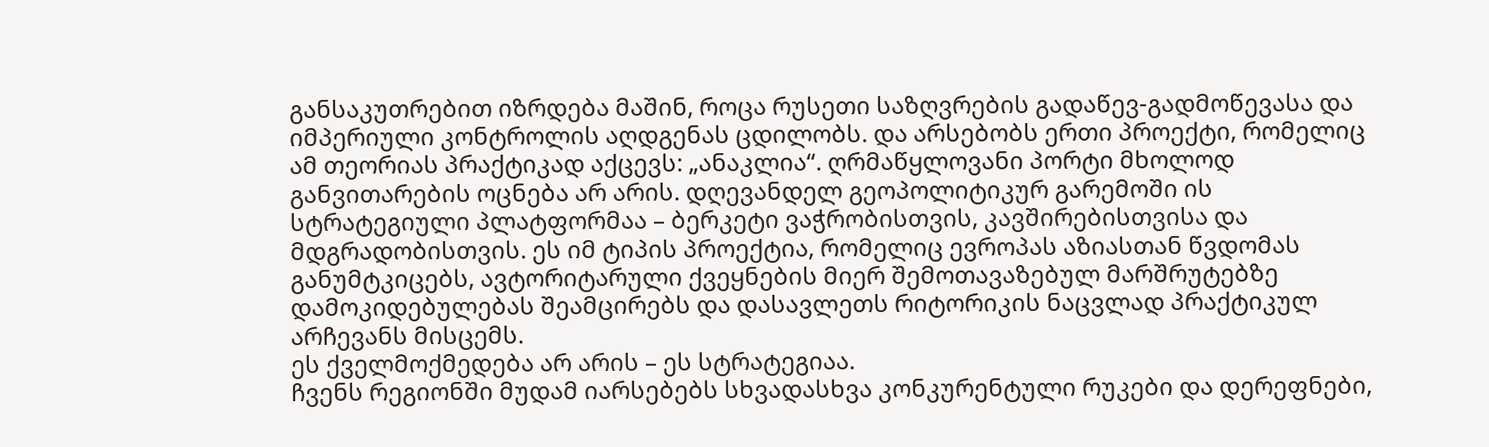განსაკუთრებით იზრდება მაშინ, როცა რუსეთი საზღვრების გადაწევ-გადმოწევასა და იმპერიული კონტროლის აღდგენას ცდილობს. და არსებობს ერთი პროექტი, რომელიც ამ თეორიას პრაქტიკად აქცევს: „ანაკლია“. ღრმაწყლოვანი პორტი მხოლოდ განვითარების ოცნება არ არის. დღევანდელ გეოპოლიტიკურ გარემოში ის სტრატეგიული პლატფორმაა – ბერკეტი ვაჭრობისთვის, კავშირებისთვისა და მდგრადობისთვის. ეს იმ ტიპის პროექტია, რომელიც ევროპას აზიასთან წვდომას განუმტკიცებს, ავტორიტარული ქვეყნების მიერ შემოთავაზებულ მარშრუტებზე დამოკიდებულებას შეამცირებს და დასავლეთს რიტორიკის ნაცვლად პრაქტიკულ არჩევანს მისცემს.
ეს ქველმოქმედება არ არის – ეს სტრატეგიაა.
ჩვენს რეგიონში მუდამ იარსებებს სხვადასხვა კონკურენტული რუკები და დერეფნები,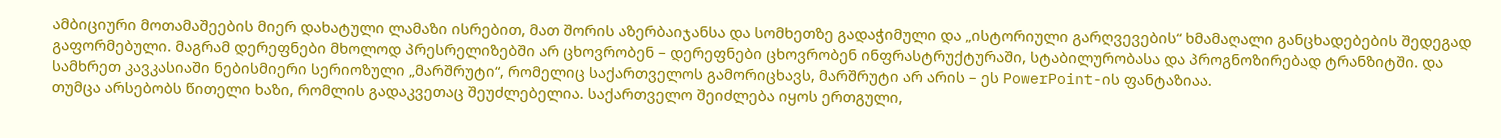ამბიციური მოთამაშეების მიერ დახატული ლამაზი ისრებით, მათ შორის აზერბაიჯანსა და სომხეთზე გადაჭიმული და „ისტორიული გარღვევების“ ხმამაღალი განცხადებების შედეგად გაფორმებული. მაგრამ დერეფნები მხოლოდ პრესრელიზებში არ ცხოვრობენ – დერეფნები ცხოვრობენ ინფრასტრუქტურაში, სტაბილურობასა და პროგნოზირებად ტრანზიტში. და სამხრეთ კავკასიაში ნებისმიერი სერიოზული „მარშრუტი“, რომელიც საქართველოს გამორიცხავს, მარშრუტი არ არის – ეს PowerPoint-ის ფანტაზიაა.
თუმცა არსებობს წითელი ხაზი, რომლის გადაკვეთაც შეუძლებელია. საქართველო შეიძლება იყოს ერთგული,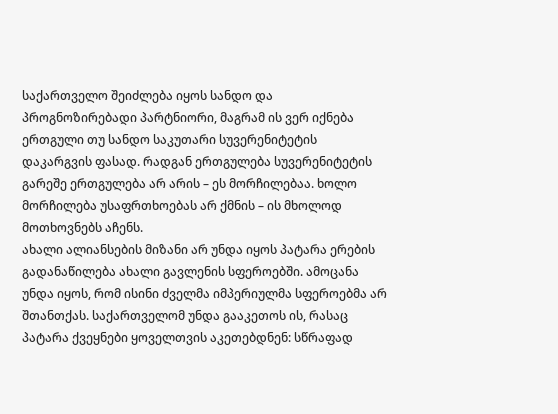საქართველო შეიძლება იყოს სანდო და პროგნოზირებადი პარტნიორი, მაგრამ ის ვერ იქნება ერთგული თუ სანდო საკუთარი სუვერენიტეტის დაკარგვის ფასად. რადგან ერთგულება სუვერენიტეტის გარეშე ერთგულება არ არის – ეს მორჩილებაა. ხოლო მორჩილება უსაფრთხოებას არ ქმნის – ის მხოლოდ მოთხოვნებს აჩენს.
ახალი ალიანსების მიზანი არ უნდა იყოს პატარა ერების გადანაწილება ახალი გავლენის სფეროებში. ამოცანა უნდა იყოს, რომ ისინი ძველმა იმპერიულმა სფეროებმა არ შთანთქას. საქართველომ უნდა გააკეთოს ის, რასაც პატარა ქვეყნები ყოველთვის აკეთებდნენ: სწრაფად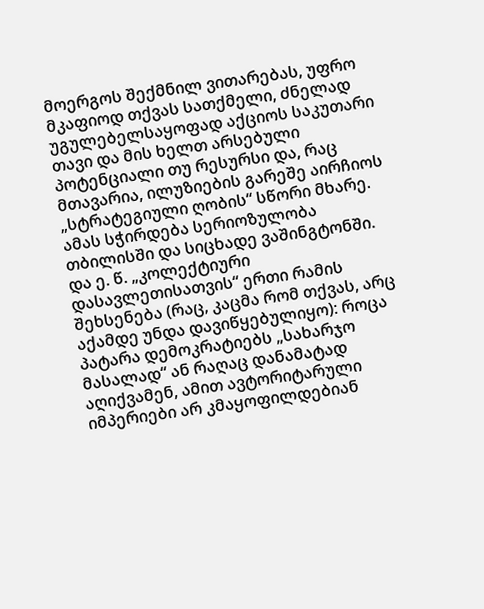მოერგოს შექმნილ ვითარებას, უფრო მკაფიოდ თქვას სათქმელი, ძნელად უგულებელსაყოფად აქციოს საკუთარი თავი და მის ხელთ არსებული პოტენციალი თუ რესურსი და, რაც მთავარია, ილუზიების გარეშე აირჩიოს „სტრატეგიული ღობის“ სწორი მხარე. ამას სჭირდება სერიოზულობა თბილისში და სიცხადე ვაშინგტონში. და ე. წ. „კოლექტიური დასავლეთისათვის“ ერთი რამის შეხსენება (რაც, კაცმა რომ თქვას, არც აქამდე უნდა დავიწყებულიყო): როცა პატარა დემოკრატიებს „სახარჯო მასალად“ ან რაღაც დანამატად აღიქვამენ, ამით ავტორიტარული იმპერიები არ კმაყოფილდებიან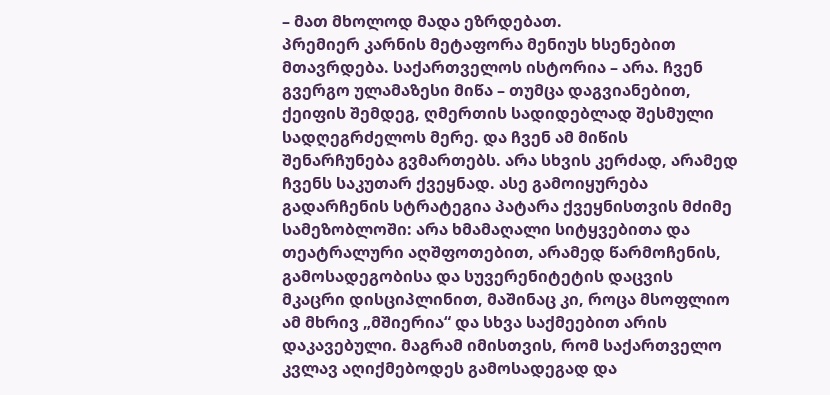– მათ მხოლოდ მადა ეზრდებათ.
პრემიერ კარნის მეტაფორა მენიუს ხსენებით მთავრდება. საქართველოს ისტორია – არა. ჩვენ გვერგო ულამაზესი მიწა – თუმცა დაგვიანებით, ქეიფის შემდეგ, ღმერთის სადიდებლად შესმული სადღეგრძელოს მერე. და ჩვენ ამ მიწის შენარჩუნება გვმართებს. არა სხვის კერძად, არამედ ჩვენს საკუთარ ქვეყნად. ასე გამოიყურება გადარჩენის სტრატეგია პატარა ქვეყნისთვის მძიმე სამეზობლოში: არა ხმამაღალი სიტყვებითა და თეატრალური აღშფოთებით, არამედ წარმოჩენის, გამოსადეგობისა და სუვერენიტეტის დაცვის მკაცრი დისციპლინით, მაშინაც კი, როცა მსოფლიო ამ მხრივ „მშიერია“ და სხვა საქმეებით არის დაკავებული. მაგრამ იმისთვის, რომ საქართველო კვლავ აღიქმებოდეს გამოსადეგად და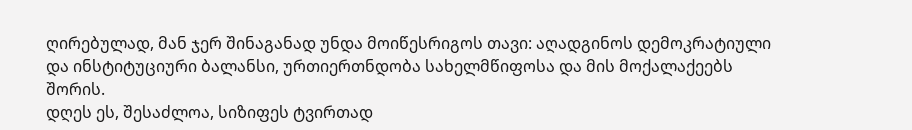ღირებულად, მან ჯერ შინაგანად უნდა მოიწესრიგოს თავი: აღადგინოს დემოკრატიული და ინსტიტუციური ბალანსი, ურთიერთნდობა სახელმწიფოსა და მის მოქალაქეებს შორის.
დღეს ეს, შესაძლოა, სიზიფეს ტვირთად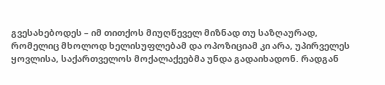გვესახებოდეს – იმ თითქოს მიუღწეველ მიზნად თუ საზღაურად, რომელიც მხოლოდ ხელისუფლებამ და ოპოზიციამ კი არა, უპირველეს ყოვლისა, საქართველოს მოქალაქეებმა უნდა გადაიხადონ. რადგან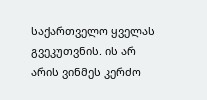საქართველო ყველას გვეკუთვნის. ის არ არის ვინმეს კერძო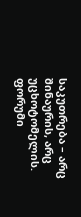საკუთრება – არც შინაურის, არც უცხოტომელის.
ფორუმი